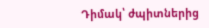Դիմակ՝ ժպիտներից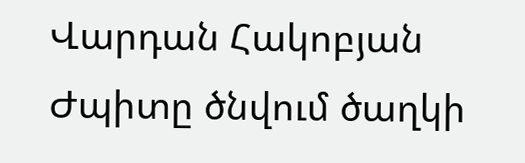Վարդան Հակոբյան
Ժպիտը ծնվում ծաղկի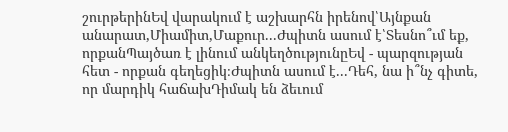շուրթերինԵվ վարակում է աշխարհն իրենով՝Այնքան անարատ,Միամիտ,Մաքուր...Ժպիտն ասում է՝Տեսնո՞ւմ եք, որքանՊայծառ է լինում անկեղծությունըԵվ - պարզության հետ - որքան գեղեցիկ։Ժպիտն ասում է...Դեհ, նա ի՞նչ գիտե, որ մարդիկ հաճախԴիմակ են ձեւում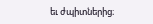եւ ժպիտներից։